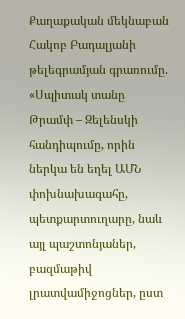Քաղաքական մեկնաբան Հակոբ Բադալյանի թելեգրամյան գրառումը. «Սպիտակ տանը Թրամփ – Զելենսկի հանդիպումը, որին ներկա են եղել ԱՄՆ փոխնախագահը, պետքարտուղարը, նաև այլ պաշտոնյաներ, բազմաթիվ լրատվամիջոցներ, ըստ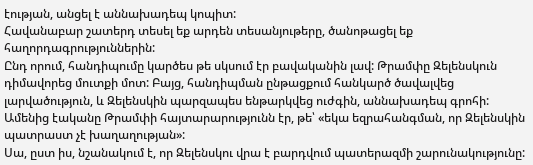էության, անցել է աննախադեպ կոպիտ:
Հավանաբար շատերդ տեսել եք արդեն տեսանյութերը, ծանոթացել եք հաղորդագրություններին:
Ընդ որում, հանդիպումը կարծես թե սկսում էր բավականին լավ: Թրամփը Զելենսկուն դիմավորեց մուտքի մոտ: Բայց, հանդիպման ընթացքում հանկարծ ծավալվեց լարվածություն, և Զելենսկին պարզապես ենթարկվեց ուժգին, աննախադեպ գրոհի:
Ամենից էականը Թրամփի հայտարարությունն էր, թե՝ «եկա եզրահանգման, որ Զելենսկին պատրաստ չէ խաղաղության»:
Սա, ըստ իս, նշանակում է, որ Զելենսկու վրա է բարդվում պատերազմի շարունակությունը: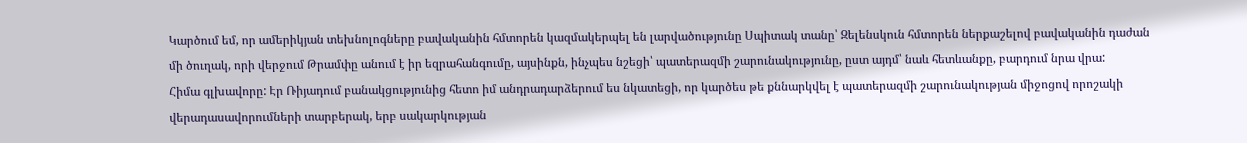Կարծում եմ, որ ամերիկյան տեխնոլոգները բավականին հմտորեն կազմակերպել են լարվածությունը Սպիտակ տանը՝ Զելենսկուն հմտորեն ներքաշելով բավականին դաժան մի ծուղակ, որի վերջում Թրամփը անում է իր եզրահանգումը, այսինքն, ինչպես նշեցի՝ պատերազմի շարունակությունը, ըստ այդմ՝ նաև հետևանքը, բարդում նրա վրա:
Հիմա գլխավորը: Էր Ռիյադում բանակցությունից հետո իմ անդրադարձերում ես նկատեցի, որ կարծես թե քննարկվել է պատերազմի շարունակության միջոցով որոշակի վերադասավորումների տարբերակ, երբ սակարկության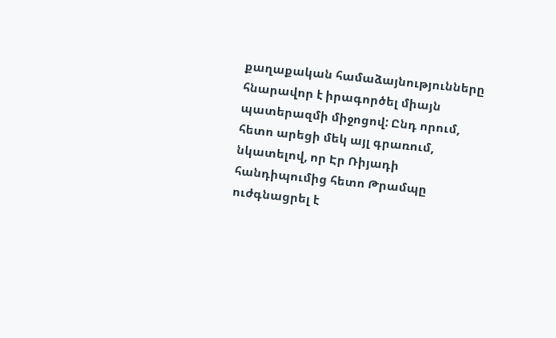քաղաքական համաձայնությունները հնարավոր է իրագործել միայն պատերազմի միջոցով: Ընդ որում, հետո արեցի մեկ այլ գրառում, նկատելով, որ Էր Ռիյադի հանդիպումից հետո Թրամպը ուժգնացրել է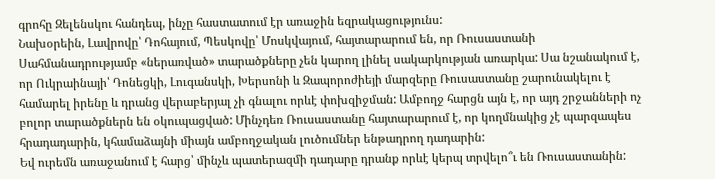գրոհը Զելենսկու հանդեպ, ինչը հաստատում էր առաջին եզրակացությունս:
Նախօրեին, Լավրովը՝ Դոհայում, Պեսկովը՝ Մոսկվայում, հայտարարում են, որ Ռուսաստանի Սահմանադրությամբ «ներառված» տարածքները չեն կարող լինել սակարկության առարկա: Սա նշանակում է, որ Ուկրաինայի՝ Դոնեցկի, Լուգանսկի, Խերսոնի և Զապորոժիեյի մարզերը Ռուսաստանը շարունակելու է համարել իրենը և դրանց վերաբերյալ չի գնալու որևէ փոխզիջման: Ամբողջ հարցն այն է, որ այդ շրջանների ոչ բոլոր տարածքներն են օկուպացված: Մինչդեռ Ռուսաստանը հայտարարում է, որ կողմնակից չէ պարզապես հրադադարին, կհամաձայնի միայն ամբողջական լուծումներ ենթադրող դադարին:
Եվ ուրեմն առաջանում է հարց՝ մինչև պատերազմի դադարը դրանք որևէ կերպ տրվելո՞ւ են Ռուսաստանին: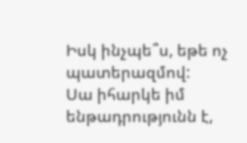Իսկ ինչպե՞ս, եթե ոչ պատերազմով:
Սա իհարկե իմ ենթադրությունն է,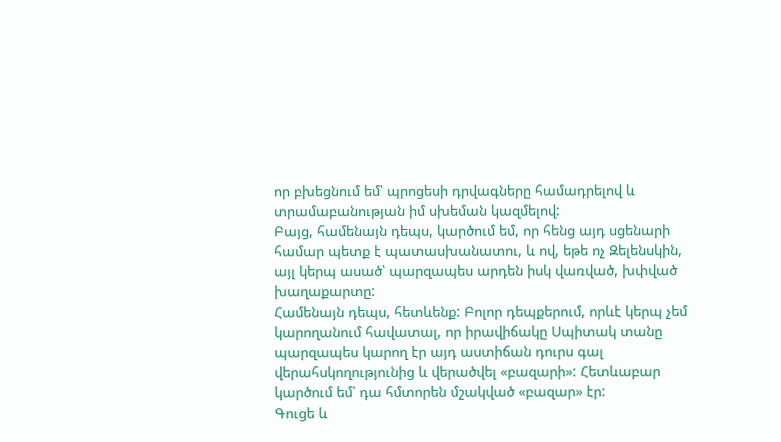որ բխեցնում եմ՝ պրոցեսի դրվագները համադրելով և տրամաբանության իմ սխեման կազմելով:
Բայց, համենայն դեպս, կարծում եմ, որ հենց այդ սցենարի համար պետք է պատասխանատու, և ով, եթե ոչ Զելենսկին, այլ կերպ ասած՝ պարզապես արդեն իսկ վառված, խփված խաղաքարտը:
Համենայն դեպս, հետևենք: Բոլոր դեպքերում, որևէ կերպ չեմ կարողանում հավատալ, որ իրավիճակը Սպիտակ տանը պարզապես կարող էր այդ աստիճան դուրս գալ վերահսկողությունից և վերածվել «բազարի»: Հետևաբար կարծում եմ՝ դա հմտորեն մշակված «բազար» էր:
Գուցե և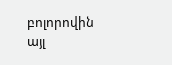բոլորովին այլ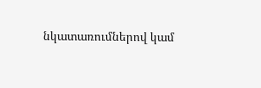նկատառումներով կամ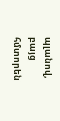պլանով, բայց հմտորեն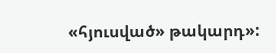«հյուսված» թակարդ»: